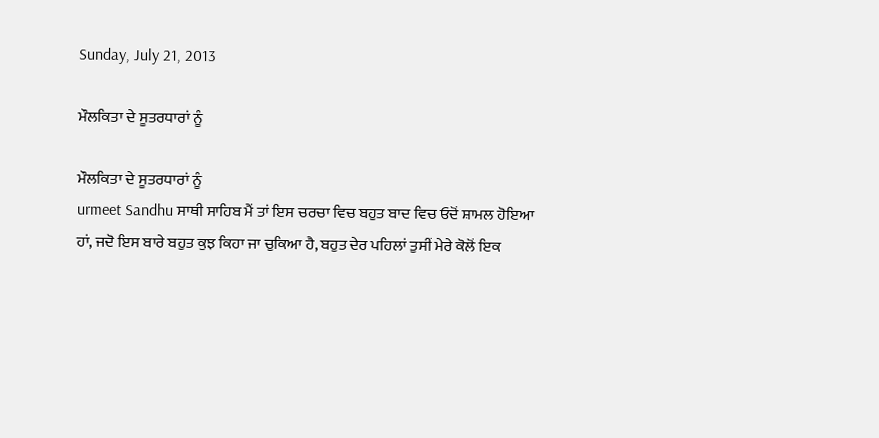Sunday, July 21, 2013

ਮੌਲਕਿਤਾ ਦੇ ਸੂਤਰਧਾਰਾਂ ਨੂੰ

ਮੌਲਕਿਤਾ ਦੇ ਸੂਤਰਧਾਰਾਂ ਨੂੰ
urmeet Sandhu ਸਾਥੀ ਸਾਹਿਬ ਮੈਂ ਤਾਂ ਇਸ ਚਰਚਾ ਵਿਚ ਬਹੁਤ ਬਾਦ ਵਿਚ ਓਦੋਂ ਸ਼ਾਮਲ ਹੋਇਆ ਹਾਂ, ਜਦੋ ਇਸ ਬਾਰੇ ਬਹੁਤ ਕੁਝ ਕਿਹਾ ਜਾ ਚੁਕਿਆ ਹੈ, ਬਹੁਤ ਦੇਰ ਪਹਿਲਾਂ ਤੁਸੀਂ ਮੇਰੇ ਕੋਲੋਂ ਇਕ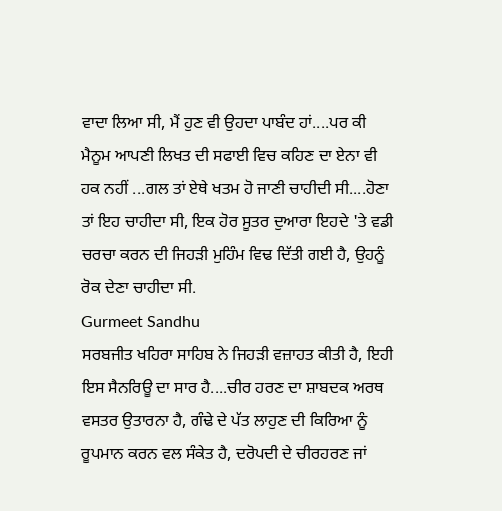ਵਾਦਾ ਲਿਆ ਸੀ, ਮੈਂ ਹੁਣ ਵੀ ਉਹਦਾ ਪਾਬੰਦ ਹਾਂ....ਪਰ ਕੀ ਮੈਨੂਮ ਆਪਣੀ ਲਿਖਤ ਦੀ ਸਫਾਈ ਵਿਚ ਕਹਿਣ ਦਾ ਏਨਾ ਵੀ ਹਕ ਨਹੀਂ ...ਗਲ ਤਾਂ ਏਥੇ ਖਤਮ ਹੋ ਜਾਣੀ ਚਾਹੀਦੀ ਸੀ....ਹੋਣਾ ਤਾਂ ਇਹ ਚਾਹੀਦਾ ਸੀ, ਇਕ ਹੋਰ ਸੂਤਰ ਦੁਆਰਾ ਇਹਦੇ 'ਤੇ ਵਡੀ ਚਰਚਾ ਕਰਨ ਦੀ ਜਿਹੜੀ ਮੁਹਿੰਮ ਵਿਢ ਦਿੱਤੀ ਗਈ ਹੈ, ਉਹਨੂੰ ਰੋਕ ਦੇਣਾ ਚਾਹੀਦਾ ਸੀ.
Gurmeet Sandhu
ਸਰਬਜੀਤ ਖਹਿਰਾ ਸਾਹਿਬ ਨੇ ਜਿਹੜੀ ਵਜ਼ਾਹਤ ਕੀਤੀ ਹੈ, ਇਹੀ ਇਸ ਸੈਨਰਿਊ ਦਾ ਸਾਰ ਹੈ....ਚੀਰ ਹਰਣ ਦਾ ਸ਼ਾਬਦਕ ਅਰਥ ਵਸਤਰ ਉਤਾਰਨਾ ਹੈ, ਗੰਢੇ ਦੇ ਪੱਤ ਲਾਹੁਣ ਦੀ ਕਿਰਿਆ ਨੂੰ ਰੂਪਮਾਨ ਕਰਨ ਵਲ ਸੰਕੇਤ ਹੈ, ਦਰੋਪਦੀ ਦੇ ਚੀਰਹਰਣ ਜਾਂ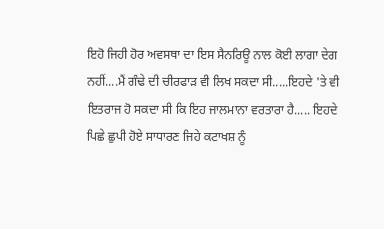ਇਹੋ ਜਿਹੀ ਹੋਰ ਅਵਸਥਾ ਦਾ ਇਸ ਸੈਨਰਿਊ ਨਾਲ ਕੋਈ ਲਾਗਾ ਦੇਗ
ਨਹੀਂ....ਮੈਂ ਗੰਢੇ ਦੀ ਚੀਰਫਾੜ ਵੀ ਲਿਖ ਸਕਦਾ ਸੀ.....ਇਹਦੇ 'ਤੇ ਵੀ ਇਤਰਾਜ ਹੋ ਸਕਦਾ ਸੀ ਕਿ ਇਹ ਜਾਲਮਾਨਾ ਵਰਤਾਰਾ ਹੈ..... ਇਹਦੇ ਪਿਛੇ ਛੁਪੀ ਹੋਏ ਸਾਧਾਰਣ ਜਿਹੇ ਕਟਾਖਸ਼ ਨੂੰ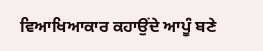ਵਿਆਖਿਆਕਾਰ ਕਹਾਉਂਦੇ ਆਪੂੰ ਬਣੇ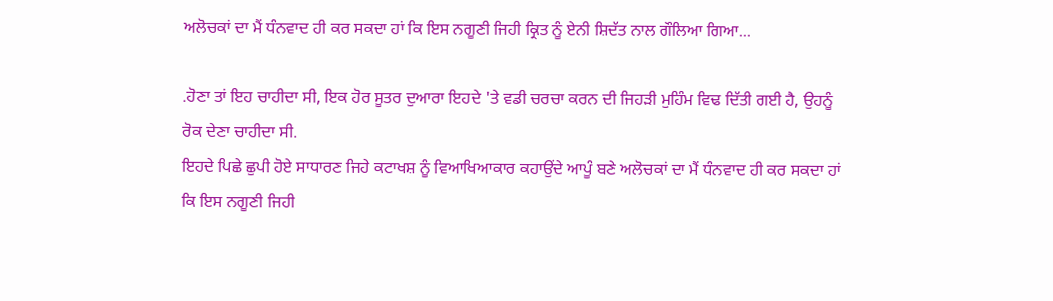ਅਲੋਚਕਾਂ ਦਾ ਮੈਂ ਧੰਨਵਾਦ ਹੀ ਕਰ ਸਕਦਾ ਹਾਂ ਕਿ ਇਸ ਨਗੂਣੀ ਜਿਹੀ ਕ੍ਰਿਤ ਨੂੰ ਏਨੀ ਸ਼ਿਦੱਤ ਨਾਲ ਗੌਲਿਆ ਗਿਆ...

.ਹੋਣਾ ਤਾਂ ਇਹ ਚਾਹੀਦਾ ਸੀ, ਇਕ ਹੋਰ ਸੂਤਰ ਦੁਆਰਾ ਇਹਦੇ 'ਤੇ ਵਡੀ ਚਰਚਾ ਕਰਨ ਦੀ ਜਿਹੜੀ ਮੁਹਿੰਮ ਵਿਢ ਦਿੱਤੀ ਗਈ ਹੈ, ਉਹਨੂੰ ਰੋਕ ਦੇਣਾ ਚਾਹੀਦਾ ਸੀ.
ਇਹਦੇ ਪਿਛੇ ਛੁਪੀ ਹੋਏ ਸਾਧਾਰਣ ਜਿਹੇ ਕਟਾਖਸ਼ ਨੂੰ ਵਿਆਖਿਆਕਾਰ ਕਹਾਉਂਦੇ ਆਪੂੰ ਬਣੇ ਅਲੋਚਕਾਂ ਦਾ ਮੈਂ ਧੰਨਵਾਦ ਹੀ ਕਰ ਸਕਦਾ ਹਾਂ ਕਿ ਇਸ ਨਗੂਣੀ ਜਿਹੀ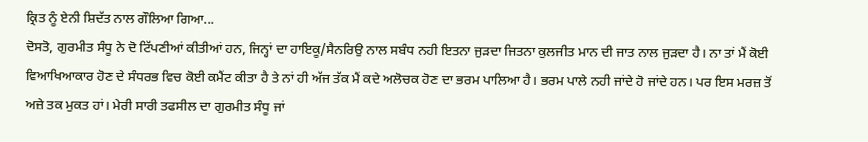ਕ੍ਰਿਤ ਨੂੰ ਏਨੀ ਸ਼ਿਦੱਤ ਨਾਲ ਗੌਲਿਆ ਗਿਆ...
ਦੋਸਤੋ, ਗੁਰਮੀਤ ਸੰਧੂ ਨੇ ਦੋ ਟਿੱਪਣੀਆਂ ਕੀਤੀਆਂ ਹਨ, ਜਿਨ੍ਹਾਂ ਦਾ ਹਾਇਕੂ/ਸੈਨਰਿਉ ਨਾਲ ਸਬੰਧ ਨਹੀ ਇਤਨਾ ਜੁੜਦਾ ਜਿਤਨਾ ਕੁਲਜੀਤ ਮਾਨ ਦੀ ਜਾਤ ਨਾਲ ਜੁੜਦਾ ਹੈ। ਨਾ ਤਾਂ ਮੈਂ ਕੋਈ ਵਿਆਖਿਆਕਾਰ ਹੋਣ ਦੇ ਸੰਧਰਭ ਵਿਚ ਕੋਈ ਕਮੈਂਟ ਕੀਤਾ ਹੈ ਤੇ ਨਾਂ ਹੀ ਅੱਜ ਤੱਕ ਮੈਂ ਕਦੇ ਅਲੋਚਕ ਹੋਣ ਦਾ ਭਰਮ ਪਾਲਿਆ ਹੈ। ਭਰਮ ਪਾਲੇ ਨਹੀ ਜਾਂਦੇ ਹੋ ਜਾਂਦੇ ਹਨ। ਪਰ ਇਸ ਮਰਜ਼ ਤੋਂ ਅਜ਼ੇ ਤਕ ਮੁਕਤ ਹਾਂ। ਮੇਰੀ ਸਾਰੀ ਤਫਸੀਲ ਦਾ ਗੁਰਮੀਤ ਸੰਧੂ ਜਾਂ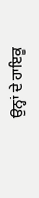ਉਨ੍ਹਾਂ ਦੇ ਹਾਇਕੂ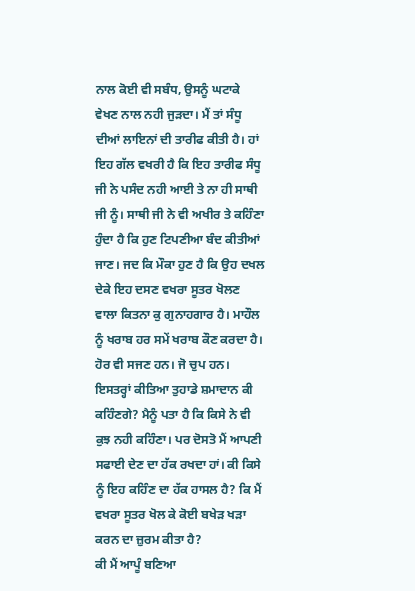ਨਾਲ ਕੋਈ ਵੀ ਸਬੰਧ, ਉਸਨੂੰ ਘਟਾਕੇ ਵੇਖਣ ਨਾਲ ਨਹੀ ਜੁੜਦਾ। ਮੈਂ ਤਾਂ ਸੰਧੂ ਦੀਆਂ ਲਾਇਨਾਂ ਦੀ ਤਾਰੀਫ ਕੀਤੀ ਹੈ। ਹਾਂ ਇਹ ਗੱਲ ਵਖਰੀ ਹੈ ਕਿ ਇਹ ਤਾਰੀਫ ਸੰਧੂ ਜੀ ਨੇ ਪਸੰਦ ਨਹੀ ਆਈ ਤੇ ਨਾ ਹੀ ਸਾਥੀ ਜੀ ਨੂੰ। ਸਾਥੀ ਜੀ ਨੇ ਵੀ ਅਖੀਰ ਤੇ ਕਹਿੰਣਾ ਹੁੰਦਾ ਹੈ ਕਿ ਹੁਣ ਟਿਪਣੀਆ ਬੰਦ ਕੀਤੀਆਂ ਜਾਣ। ਜਦ ਕਿ ਮੌਕਾ ਹੁਣ ਹੈ ਕਿ ਉਹ ਦਖਲ ਦੇਕੇ ਇਹ ਦਸਣ ਵਖਰਾ ਸੂਤਰ ਖੋਲਣ ਵਾਲਾ ਕਿਤਨਾ ਕੁ ਗੁਨਾਹਗਾਰ ਹੈ। ਮਾਹੌਲ ਨੂੰ ਖਰਾਬ ਹਰ ਸਮੇਂ ਖਰਾਬ ਕੌਣ ਕਰਦਾ ਹੈ। ਹੋਰ ਵੀ ਸਜਣ ਹਨ। ਜੋ ਚੁਪ ਹਨ। ਇਸਤਰ੍ਹਾਂ ਕੀਤਿਆ ਤੁਹਾਡੇ ਸ਼ਮਾਦਾਨ ਕੀ ਕਹਿੰਣਗੇ? ਮੈਨੂੰ ਪਤਾ ਹੈ ਕਿ ਕਿਸੇ ਨੇ ਵੀ ਕੁਝ ਨਹੀ ਕਹਿੰਣਾ। ਪਰ ਦੋਸਤੋ ਮੈਂ ਆਪਣੀ ਸਫਾਈ ਦੇਣ ਦਾ ਹੱਕ ਰਖਦਾ ਹਾਂ। ਕੀ ਕਿਸੇ ਨੂੰ ਇਹ ਕਹਿੰਣ ਦਾ ਹੱਕ ਹਾਸਲ ਹੈ? ਕਿ ਮੈਂ ਵਖਰਾ ਸੂਤਰ ਖੋਲ ਕੇ ਕੋਈ ਬਖੇੜ ਖੜਾ ਕਰਨ ਦਾ ਜ਼ੁਰਮ ਕੀਤਾ ਹੈ?
ਕੀ ਮੈਂ ਆਪੂੰ ਬਣਿਆ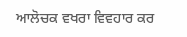ਆਲੋਚਕ ਵਖਰਾ ਵਿਵਹਾਰ ਕਰ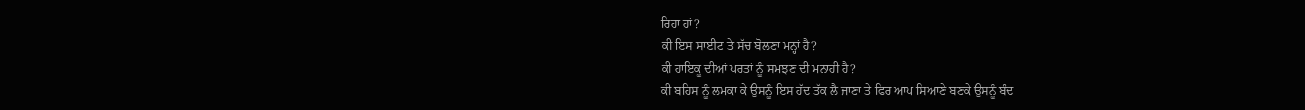ਰਿਹਾ ਹਾਂ?
ਕੀ ਇਸ ਸਾਈਟ ਤੇ ਸੱਚ ਬੋਲਣਾ ਮਨ੍ਹਾਂ ਹੈ?
ਕੀ ਹਾਇਕੂ ਦੀਆਂ ਪਰਤਾਂ ਨੂੰ ਸਮਝਣ ਦੀ ਮਨਾਹੀ ਹੈ?
ਕੀ ਬਹਿਸ ਨੂੰ ਲਮਕਾ ਕੇ ਉਸਨੂੰ ਇਸ ਹੱਦ ਤੱਕ ਲੈ ਜਾਣਾ ਤੇ ਫਿਰ ਆਪ ਸਿਆਣੇ ਬਣਕੇ ਉਸਨੂੰ ਬੰਦ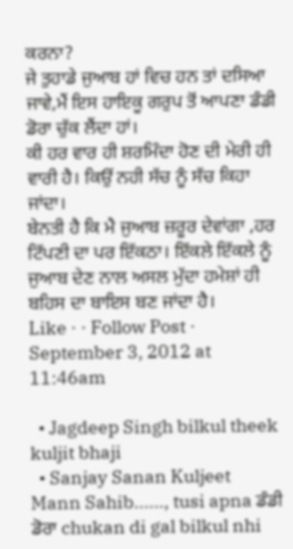ਕਰਨਾ?
ਜੇ ਤੁਹਾਡੇ ਜੁਆਬ ਹਾਂ ਵਿਚ ਹਨ ਤਾਂ ਦਸਿਆ ਜਾਵੇ,ਮੈਂ ਇਸ ਹਾਇਕੂ ਗਰੁਪ ਤੋਂ ਆਪਣਾ ਡੰਡੀ ਡੋਰਾ ਚੁੱਕ ਲੈਂਦਾ ਹਾਂ।
ਕੀ ਹਰ ਵਾਰ ਹੀ ਸ਼ਰਮਿੰਦਾ ਹੋਣ ਦੀ ਮੇਰੀ ਹੀ ਵਾਰੀ ਹੈ। ਕਿਉਂ ਨਹੀ ਸੱਚ ਨੂੰ ਸੱਚ ਕਿਹਾ ਜਾਂਦਾ।
ਬੇਨਤੀ ਹੈ ਕਿ ਮੈ ਜੁਆਬ ਜ਼ਰੂਰ ਦੇਵਾਂਗਾ ,ਹਰ ਟਿੱਪਣੀ ਦਾ ਪਰ ਇੱਕਠਾ। ਇੱਕਲੇ ਇੱਕਲੇ ਨੂੰ ਜੁਆਬ ਦੇਣ ਨਾਲ ਅਸਲ ਮੁੱਦਾ ਹਮੇਸ਼ਾਂ ਹੀ ਬਹਿਸ ਦਾ ਬਾਇਸ ਬਣ ਜਾਂਦਾ ਹੈ।
Like · · Follow Post · September 3, 2012 at 11:46am

  • Jagdeep Singh bilkul theek kuljit bhaji
  • Sanjay Sanan Kuljeet Mann Sahib......, tusi apna ਡੰਡੀ ਡੋਰਾ chukan di gal bilkul nhi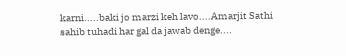karni.....baki jo marzi keh lavo....Amarjit Sathi sahib tuhadi har gal da jawab denge....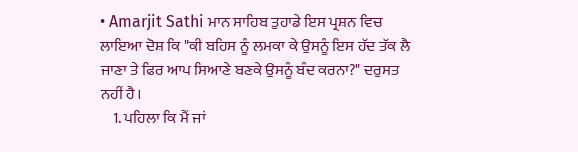• Amarjit Sathi ਮਾਨ ਸਾਹਿਬ ਤੁਹਾਡੇ ਇਸ ਪ੍ਰਸ਼ਨ ਵਿਚ ਲਾਇਆ ਦੋਸ਼ ਕਿ "ਕੀ ਬਹਿਸ ਨੂੰ ਲਮਕਾ ਕੇ ਉਸਨੂੰ ਇਸ ਹੱਦ ਤੱਕ ਲੈ ਜਾਣਾ ਤੇ ਫਿਰ ਆਪ ਸਿਆਣੇ ਬਣਕੇ ਉਸਨੂੰ ਬੰਦ ਕਰਨਾ?" ਦਰੁਸਤ ਨਹੀਂ ਹੈ।
    1. ਪਹਿਲਾ ਕਿ ਮੈਂ ਜਾਂ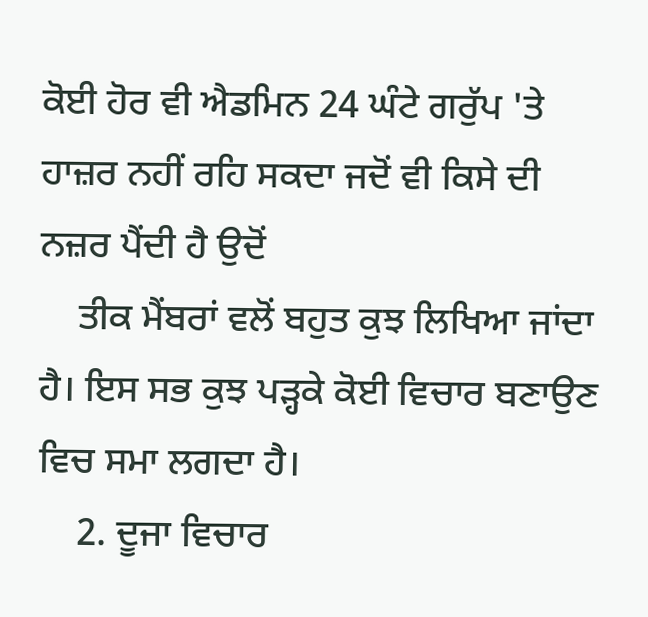ਕੋਈ ਹੋਰ ਵੀ ਐਡਮਿਨ 24 ਘੰਟੇ ਗਰੁੱਪ 'ਤੇ ਹਾਜ਼ਰ ਨਹੀਂ ਰਹਿ ਸਕਦਾ ਜਦੋਂ ਵੀ ਕਿਸੇ ਦੀ ਨਜ਼ਰ ਪੈਂਦੀ ਹੈ ਉਦੋਂ
    ਤੀਕ ਮੈਂਬਰਾਂ ਵਲੋਂ ਬਹੁਤ ਕੁਝ ਲਿਖਿਆ ਜਾਂਦਾ ਹੈ। ਇਸ ਸਭ ਕੁਝ ਪੜ੍ਹਕੇ ਕੋਈ ਵਿਚਾਰ ਬਣਾਉਣ ਵਿਚ ਸਮਾ ਲਗਦਾ ਹੈ।
    2. ਦੂਜਾ ਵਿਚਾਰ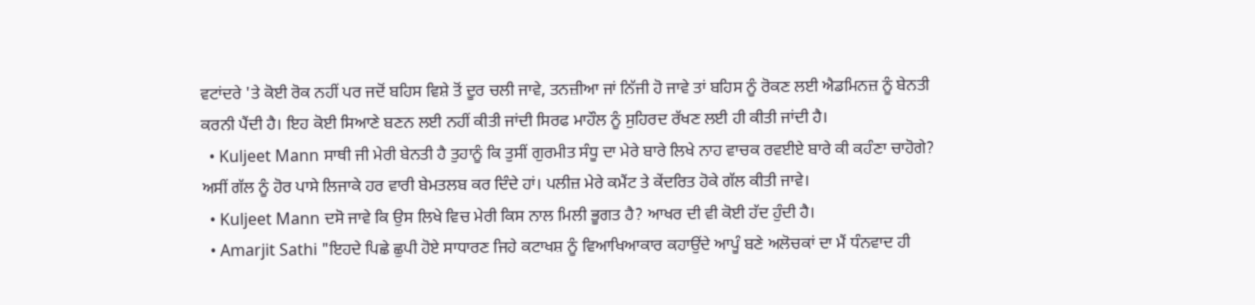ਵਟਾਂਦਰੇ 'ਤੇ ਕੋਈ ਰੋਕ ਨਹੀਂ ਪਰ ਜਦੋਂ ਬਹਿਸ ਵਿਸ਼ੇ ਤੋਂ ਦੂਰ ਚਲੀ ਜਾਵੇ, ਤਨਜ਼ੀਆ ਜਾਂ ਨਿੱਜੀ ਹੋ ਜਾਵੇ ਤਾਂ ਬਹਿਸ ਨੂੰ ਰੋਕਣ ਲਈ ਐਡਮਿਨਜ਼ ਨੂੰ ਬੇਨਤੀ ਕਰਨੀ ਪੈਂਦੀ ਹੈ। ਇਹ ਕੋਈ ਸਿਆਣੇ ਬਣਨ ਲਈ ਨਹੀਂ ਕੀਤੀ ਜਾਂਦੀ ਸਿਰਫ ਮਾਹੌਲ ਨੂੰ ਸੁਹਿਰਦ ਰੱਖਣ ਲਈ ਹੀ ਕੀਤੀ ਜਾਂਦੀ ਹੈ।
  • Kuljeet Mann ਸਾਥੀ ਜੀ ਮੇਰੀ ਬੇਨਤੀ ਹੈ ਤੁਹਾਨੂੰ ਕਿ ਤੁਸੀਂ ਗੁਰਮੀਤ ਸੰਧੂ ਦਾ ਮੇਰੇ ਬਾਰੇ ਲਿਖੇ ਨਾਹ ਵਾਚਕ ਰਵਈਏ ਬਾਰੇ ਕੀ ਕਹੰਣਾ ਚਾਹੋਗੇ? ਅਸੀਂ ਗੱਲ ਨੂੰ ਹੋਰ ਪਾਸੇ ਲਿਜਾਕੇ ਹਰ ਵਾਰੀ ਬੇਮਤਲਬ ਕਰ ਦਿੰਦੇ ਹਾਂ। ਪਲੀਜ਼ ਮੇਰੇ ਕਮੈਂਟ ਤੇ ਕੇਂਦਰਿਤ ਹੋਕੇ ਗੱਲ ਕੀਤੀ ਜਾਵੇ।
  • Kuljeet Mann ਦਸੋ ਜਾਵੇ ਕਿ ਉਸ ਲਿਖੇ ਵਿਚ ਮੇਰੀ ਕਿਸ ਨਾਲ ਮਿਲੀ ਭੂਗਤ ਹੈ? ਆਖਰ ਦੀ ਵੀ ਕੋਈ ਹੱਦ ਹੁੰਦੀ ਹੈ।
  • Amarjit Sathi "ਇਹਦੇ ਪਿਛੇ ਛੁਪੀ ਹੋਏ ਸਾਧਾਰਣ ਜਿਹੇ ਕਟਾਖਸ਼ ਨੂੰ ਵਿਆਖਿਆਕਾਰ ਕਹਾਉਂਦੇ ਆਪੂੰ ਬਣੇ ਅਲੋਚਕਾਂ ਦਾ ਮੈਂ ਧੰਨਵਾਦ ਹੀ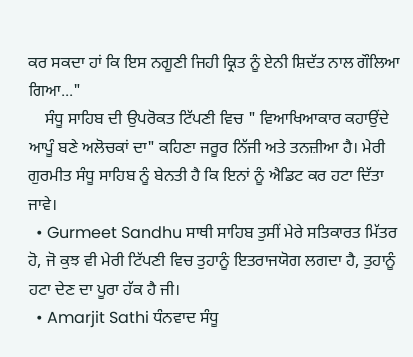ਕਰ ਸਕਦਾ ਹਾਂ ਕਿ ਇਸ ਨਗੂਣੀ ਜਿਹੀ ਕ੍ਰਿਤ ਨੂੰ ਏਨੀ ਸ਼ਿਦੱਤ ਨਾਲ ਗੌਲਿਆ ਗਿਆ..."
    ਸੰਧੂ ਸਾਹਿਬ ਦੀ ਉਪਰੋਕਤ ਟਿੱਪਣੀ ਵਿਚ " ਵਿਆਖਿਆਕਾਰ ਕਹਾਉਂਦੇ ਆਪੂੰ ਬਣੇ ਅਲੋਚਕਾਂ ਦਾ" ਕਹਿਣਾ ਜਰੂਰ ਨਿੱਜੀ ਅਤੇ ਤਨਜ਼ੀਆ ਹੈ। ਮੇਰੀ ਗੁਰਮੀਤ ਸੰਧੂ ਸਾਹਿਬ ਨੂੰ ਬੇਨਤੀ ਹੈ ਕਿ ਇਨਾਂ ਨੂੰ ਐਡਿਟ ਕਰ ਹਟਾ ਦਿੱਤਾ ਜਾਵੇ।
  • Gurmeet Sandhu ਸਾਥੀ ਸਾਹਿਬ ਤੁਸੀਂ ਮੇਰੇ ਸਤਿਕਾਰਤ ਮਿੱਤਰ ਹੋ, ਜੋ ਕੁਝ ਵੀ ਮੇਰੀ ਟਿੱਪਣੀ ਵਿਚ ਤੁਹਾਨੂੰ ਇਤਰਾਜਯੋਗ ਲਗਦਾ ਹੈ, ਤੁਹਾਨੂੰ ਹਟਾ ਦੇਣ ਦਾ ਪੂਰਾ ਹੱਕ ਹੈ ਜੀ।
  • Amarjit Sathi ਧੰਨਵਾਦ ਸੰਧੂ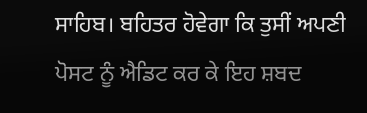ਸਾਹਿਬ। ਬਹਿਤਰ ਹੋਵੇਗਾ ਕਿ ਤੁਸੀਂ ਅਪਣੀ ਪੋਸਟ ਨੂੰ ਐਡਿਟ ਕਰ ਕੇ ਇਹ ਸ਼ਬਦ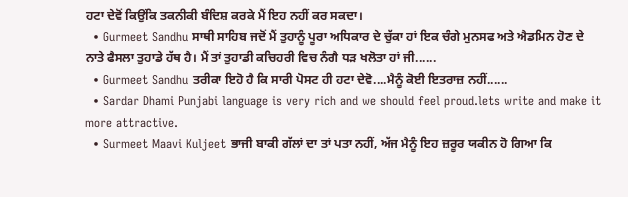ਹਟਾ ਦੇਵੋਂ ਕਿਉਂਕਿ ਤਕਨੀਕੀ ਬੰਦਿਸ਼ ਕਰਕੇ ਮੈਂ ਇਹ ਨਹੀਂ ਕਰ ਸਕਦਾ।
  • Gurmeet Sandhu ਸਾਥੀ ਸਾਹਿਬ ਜਦੋਂ ਮੈਂ ਤੁਹਾਨੂੰ ਪੂਰਾ ਅਧਿਕਾਰ ਦੇ ਚੁੱਕਾ ਹਾਂ ਇਕ ਚੰਗੇ ਮੁਨਸਫ ਅਤੇ ਐਡਮਿਨ ਹੋਣ ਦੇ ਨਾਤੇ ਫੈਸਲਾ ਤੁਹਾਡੇ ਹੱਥ ਹੈ। ਮੈਂ ਤਾਂ ਤੁਹਾਡੀ ਕਚਿਹਰੀ ਵਿਚ ਨੰਗੈ ਧੜ ਖਲੋਤਾ ਹਾਂ ਜੀ......
  • Gurmeet Sandhu ਤਰੀਕਾ ਇਹੋ ਹੈ ਕਿ ਸਾਰੀ ਪੋਸਟ ਹੀ ਹਟਾ ਦੇਵੋ....ਮੈਨੂੰ ਕੋਈ ਇਤਰਾਜ਼ ਨਹੀਂ......
  • Sardar Dhami Punjabi language is very rich and we should feel proud.lets write and make it more attractive.
  • Surmeet Maavi Kuljeet ਭਾਜੀ ਬਾਕੀ ਗੱਲਾਂ ਦਾ ਤਾਂ ਪਤਾ ਨਹੀਂ, ਅੱਜ ਮੈਨੂੰ ਇਹ ਜ਼ਰੂਰ ਯਕੀਨ ਹੋ ਗਿਆ ਕਿ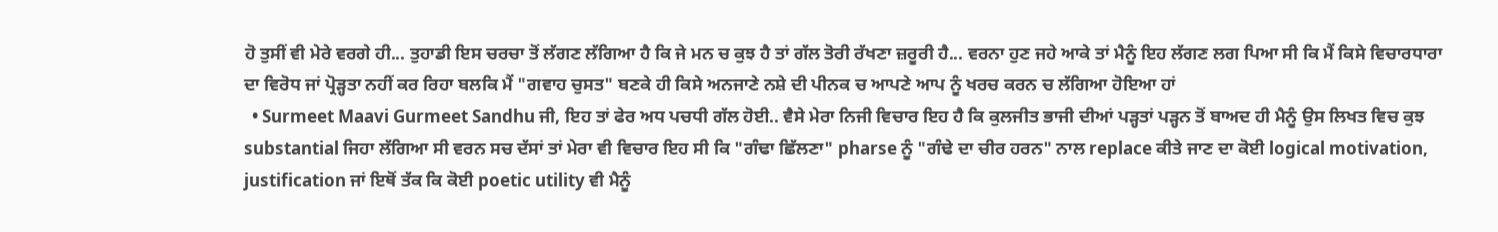ਹੋ ਤੁਸੀਂ ਵੀ ਮੇਰੇ ਵਰਗੇ ਹੀ... ਤੁਹਾਡੀ ਇਸ ਚਰਚਾ ਤੋਂ ਲੱਗਣ ਲੱਗਿਆ ਹੈ ਕਿ ਜੇ ਮਨ ਚ ਕੁਝ ਹੈ ਤਾਂ ਗੱਲ ਤੋਰੀ ਰੱਖਣਾ ਜ਼ਰੂਰੀ ਹੈ... ਵਰਨਾ ਹੁਣ ਜਹੇ ਆਕੇ ਤਾਂ ਮੈਨੂੰ ਇਹ ਲੱਗਣ ਲਗ ਪਿਆ ਸੀ ਕਿ ਮੈਂ ਕਿਸੇ ਵਿਚਾਰਧਾਰਾ ਦਾ ਵਿਰੋਧ ਜਾਂ ਪ੍ਰੋੜ੍ਹਤਾ ਨਹੀਂ ਕਰ ਰਿਹਾ ਬਲਕਿ ਮੈਂ "ਗਵਾਹ ਚੁਸਤ" ਬਣਕੇ ਹੀ ਕਿਸੇ ਅਨਜਾਣੇ ਨਸ਼ੇ ਦੀ ਪੀਨਕ ਚ ਆਪਣੇ ਆਪ ਨੂੰ ਖਰਚ ਕਰਨ ਚ ਲੱਗਿਆ ਹੋਇਆ ਹਾਂ
  • Surmeet Maavi Gurmeet Sandhu ਜੀ, ਇਹ ਤਾਂ ਫੇਰ ਅਧ ਪਚਧੀ ਗੱਲ ਹੋਈ.. ਵੈਸੇ ਮੇਰਾ ਨਿਜੀ ਵਿਚਾਰ ਇਹ ਹੈ ਕਿ ਕੁਲਜੀਤ ਭਾਜੀ ਦੀਆਂ ਪੜ੍ਹਤਾਂ ਪੜ੍ਹਨ ਤੋਂ ਬਾਅਦ ਹੀ ਮੈਨੂੰ ਉਸ ਲਿਖਤ ਵਿਚ ਕੁਝ substantial ਜਿਹਾ ਲੱਗਿਆ ਸੀ ਵਰਨ ਸਚ ਦੱਸਾਂ ਤਾਂ ਮੇਰਾ ਵੀ ਵਿਚਾਰ ਇਹ ਸੀ ਕਿ "ਗੰਢਾ ਛਿੱਲਣਾ" pharse ਨੂੰ "ਗੰਢੇ ਦਾ ਚੀਰ ਹਰਨ" ਨਾਲ replace ਕੀਤੇ ਜਾਣ ਦਾ ਕੋਈ logical motivation, justification ਜਾਂ ਇਥੋਂ ਤੱਕ ਕਿ ਕੋਈ poetic utility ਵੀ ਮੈਨੂੰ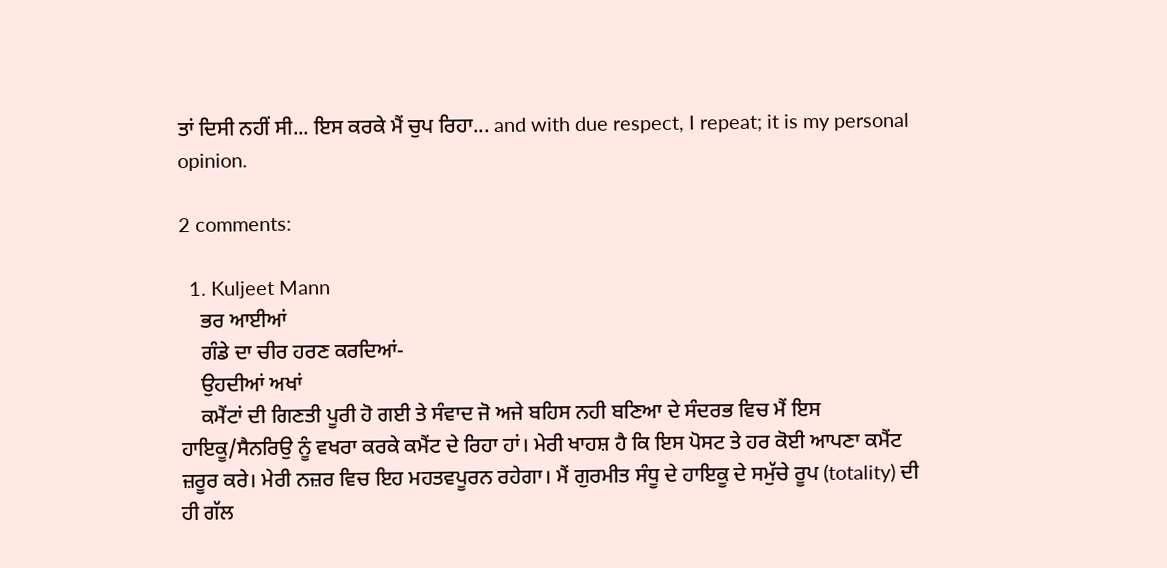ਤਾਂ ਦਿਸੀ ਨਹੀਂ ਸੀ... ਇਸ ਕਰਕੇ ਮੈਂ ਚੁਪ ਰਿਹਾ... and with due respect, I repeat; it is my personal opinion.

2 comments:

  1. Kuljeet Mann
    ਭਰ ਆਈਆਂ
    ਗੰਡੇ ਦਾ ਚੀਰ ਹਰਣ ਕਰਦਿਆਂ-
    ਉਹਦੀਆਂ ਅਖਾਂ
    ਕਮੈਂਟਾਂ ਦੀ ਗਿਣਤੀ ਪੂਰੀ ਹੋ ਗਈ ਤੇ ਸੰਵਾਦ ਜੋ ਅਜੇ ਬਹਿਸ ਨਹੀ ਬਣਿਆ ਦੇ ਸੰਦਰਭ ਵਿਚ ਮੈਂ ਇਸ ਹਾਇਕੂ/ਸੈਨਰਿਉ ਨੂੰ ਵਖਰਾ ਕਰਕੇ ਕਮੈਂਟ ਦੇ ਰਿਹਾ ਹਾਂ। ਮੇਰੀ ਖਾਹਸ਼ ਹੈ ਕਿ ਇਸ ਪੋਸਟ ਤੇ ਹਰ ਕੋਈ ਆਪਣਾ ਕਮੈਂਟ ਜ਼ਰੂਰ ਕਰੇ। ਮੇਰੀ ਨਜ਼ਰ ਵਿਚ ਇਹ ਮਹਤਵਪੂਰਨ ਰਹੇਗਾ। ਮੈਂ ਗੁਰਮੀਤ ਸੰਧੂ ਦੇ ਹਾਇਕੂ ਦੇ ਸਮੁੱਚੇ ਰੂਪ (totality) ਦੀ ਹੀ ਗੱਲ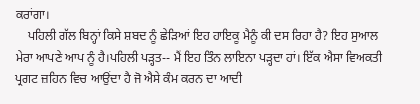ਕਰਾਂਗਾ।
    ਪਹਿਲੀ ਗੱਲ ਬਿਨ੍ਹਾਂ ਕਿਸੇ ਸ਼ਬਦ ਨੂੰ ਛੇੜਿਆਂ ਇਹ ਹਾਇਕੂ ਮੈਨੂੰ ਕੀ ਦਸ ਰਿਹਾ ਹੈ? ਇਹ ਸੁਆਲ ਮੇਰਾ ਆਪਣੇ ਆਪ ਨੂੰ ਹੈ।ਪਹਿਲੀ ਪੜ੍ਹਤ-- ਮੈਂ ਇਹ ਤਿੰਨ ਲਾਇਨਾ ਪੜ੍ਹਦਾ ਹਾਂ। ਇੱਕ ਐਸਾ ਵਿਅਕਤੀ ਪ੍ਰਗਟ ਜ਼ਹਿਨ ਵਿਚ ਆਉਂਦਾ ਹੈ ਜੋ ਐਸੇ ਕੰਮ ਕਰਨ ਦਾ ਆਦੀ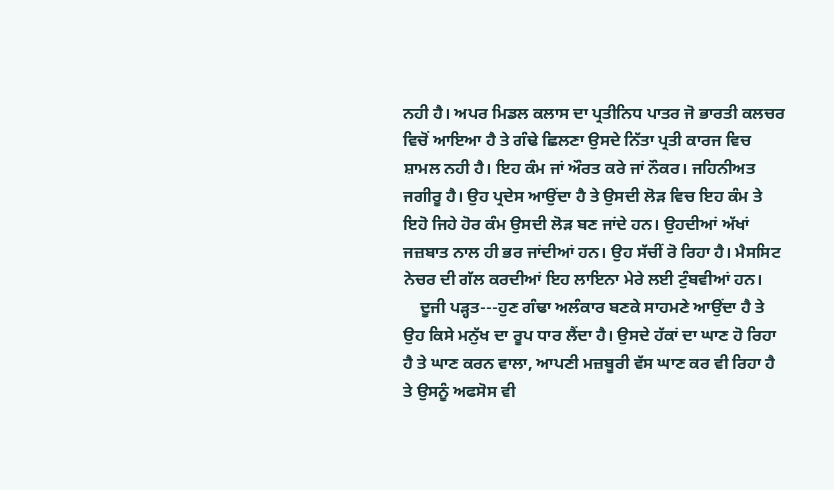ਨਹੀ ਹੈ। ਅਪਰ ਮਿਡਲ ਕਲਾਸ ਦਾ ਪ੍ਰਤੀਨਿਧ ਪਾਤਰ ਜੋ ਭਾਰਤੀ ਕਲਚਰ ਵਿਚੋਂ ਆਇਆ ਹੈ ਤੇ ਗੰਢੇ ਛਿਲਣਾ ਉਸਦੇ ਨਿੱਤਾ ਪ੍ਰਤੀ ਕਾਰਜ ਵਿਚ ਸ਼ਾਮਲ ਨਹੀ ਹੈ। ਇਹ ਕੰਮ ਜਾਂ ਔਰਤ ਕਰੇ ਜਾਂ ਨੌਕਰ। ਜਹਿਨੀਅਤ ਜਗੀਰੂ ਹੈ। ਉਹ ਪ੍ਰਦੇਸ ਆਉਂਦਾ ਹੈ ਤੇ ਉਸਦੀ ਲੋੜ ਵਿਚ ਇਹ ਕੰਮ ਤੇ ਇਹੋ ਜਿਹੇ ਹੋਰ ਕੰਮ ਉਸਦੀ ਲੋੜ ਬਣ ਜਾਂਦੇ ਹਨ। ਉਹਦੀਆਂ ਅੱਖਾਂ ਜਜ਼ਬਾਤ ਨਾਲ ਹੀ ਭਰ ਜਾਂਦੀਆਂ ਹਨ। ਉਹ ਸੱਚੀਂ ਰੋ ਰਿਹਾ ਹੈ। ਮੈਸਸਿਟ ਨੇਚਰ ਦੀ ਗੱਲ ਕਰਦੀਆਂ ਇਹ ਲਾਇਨਾ ਮੇਰੇ ਲਈ ਟੁੰਬਵੀਆਂ ਹਨ।
    ਦੂਜੀ ਪੜ੍ਹਤ---ਹੁਣ ਗੰਢਾ ਅਲੰਕਾਰ ਬਣਕੇ ਸਾਹਮਣੇ ਆਉਂਦਾ ਹੈ ਤੇ ਉਹ ਕਿਸੇ ਮਨੁੱਖ ਦਾ ਰੂਪ ਧਾਰ ਲੈਂਦਾ ਹੈ। ਉਸਦੇ ਹੱਕਾਂ ਦਾ ਘਾਣ ਹੋ ਰਿਹਾ ਹੈ ਤੇ ਘਾਣ ਕਰਨ ਵਾਲਾ, ਆਪਣੀ ਮਜ਼ਬੂਰੀ ਵੱਸ ਘਾਣ ਕਰ ਵੀ ਰਿਹਾ ਹੈ ਤੇ ਉਸਨੂੰ ਅਫਸੋਸ ਵੀ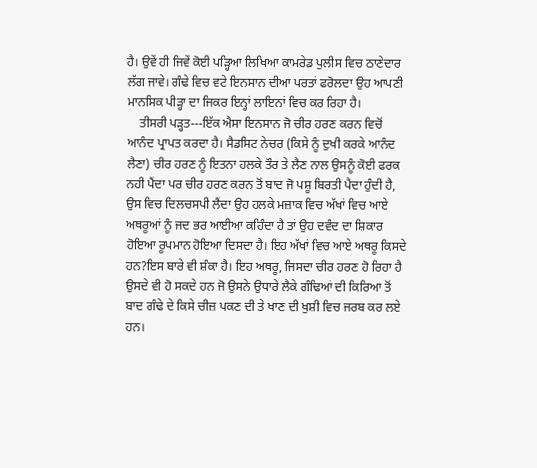ਹੈ। ਉਵੇਂ ਹੀ ਜਿਵੇਂ ਕੋਈ ਪੜ੍ਹਿਆ ਲਿਖਿਆ ਕਾਮਰੇਡ ਪੁਲੀਸ ਵਿਚ ਠਾਣੇਦਾਰ ਲੱਗ ਜਾਵੇ। ਗੰਢੇ ਵਿਚ ਵਟੇ ਇਨਸਾਨ ਦੀਆ ਪਰਤਾਂ ਫਰੋਲਦਾ ਉਹ ਆਪਣੀ ਮਾਨਸਿਕ ਪੀੜ੍ਹਾ ਦਾ ਜਿਕਰ ਇਨ੍ਹਾਂ ਲਾਇਨਾਂ ਵਿਚ ਕਰ ਰਿਹਾ ਹੈ।
    ਤੀਸਰੀ ਪੜ੍ਹਤ---ਇੱਕ ਐਸਾ ਇਨਸਾਨ ਜੋ ਚੀਰ ਹਰਣ ਕਰਨ ਵਿਚੋਂ ਆਨੰਦ ਪ੍ਰਾਪਤ ਕਰਦਾ ਹੈ। ਸੈਡਸਿਟ ਨੇਚਰ (ਕਿਸੇ ਨੂੰ ਦੁਖੀ ਕਰਕੇ ਆਨੰਦ ਲੈਣਾ) ਚੀਰ ਹਰਣ ਨੂੰ ਇਤਨਾ ਹਲਕੇ ਤੌਰ ਤੇ ਲੈਣ ਨਾਲ ਉਸਨੂੰ ਕੋਈ ਫਰਕ ਨਹੀ ਪੈਂਦਾ ਪਰ ਚੀਰ ਹਰਣ ਕਰਨ ਤੋਂ ਬਾਦ ਜੋ ਪਸ਼ੂ ਬਿਰਤੀ ਪੈਦਾ ਹੁੰਦੀ ਹੈ, ਉਸ ਵਿਚ ਦਿਲਚਸਪੀ ਲੈਂਦਾ ਉਹ ਹਲਕੇ ਮਜ਼ਾਕ ਵਿਚ ਅੱਖਾਂ ਵਿਚ ਆਏ ਅਥਰੂਆਂ ਨੂੰ ਜਦ ਭਰ ਆਈਆ ਕਹਿੰਦਾ ਹੈ ਤਾਂ ਉਹ ਦਵੰਦ ਦਾ ਸ਼ਿਕਾਰ ਹੋਇਆ ਰੂਪਮਾਨ ਹੋਇਆ ਦਿਸਦਾ ਹੈ। ਇਹ ਅੱਖਾਂ ਵਿਚ ਆਏ ਅਥਰੂ ਕਿਸਦੇ ਹਨ?ਇਸ ਬਾਰੇ ਵੀ ਸ਼ੰਕਾ ਹੈ। ਇਹ ਅਥਰੂ, ਜਿਸਦਾ ਚੀਰ ਹਰਣ ਹੋ ਰਿਹਾ ਹੈ ਉਸਦੇ ਵੀ ਹੋ ਸਕਦੇ ਹਨ ਜੋ ਉਸਨੇ ਉਧਾਰੇ ਲੈਕੇ ਗੰਢਿਆਂ ਦੀ ਕਿਰਿਆ ਤੋਂ ਬਾਦ ਗੰਢੇ ਦੇ ਕਿਸੇ ਚੀਜ਼ ਪਕਣ ਦੀ ਤੇ ਖਾਣ ਦੀ ਖੁਸ਼ੀ ਵਿਚ ਜਰਬ ਕਰ ਲਏ ਹਨ।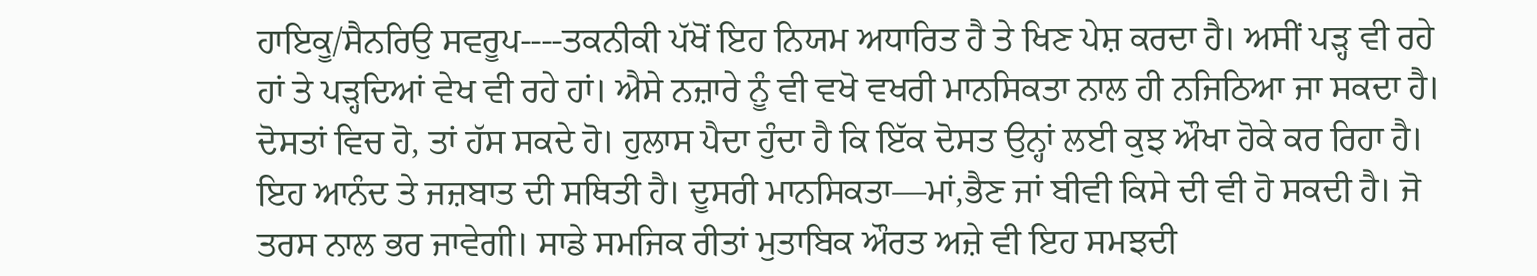ਹਾਇਕੂ/ਸੈਨਰਿਉ ਸਵਰੂਪ----ਤਕਨੀਕੀ ਪੱਖੋਂ ਇਹ ਨਿਯਮ ਅਧਾਰਿਤ ਹੈ ਤੇ ਖਿਣ ਪੇਸ਼ ਕਰਦਾ ਹੈ। ਅਸੀਂ ਪੜ੍ਹ ਵੀ ਰਹੇ ਹਾਂ ਤੇ ਪੜ੍ਹਦਿਆਂ ਵੇਖ ਵੀ ਰਹੇ ਹਾਂ। ਐਸੇ ਨਜ਼ਾਰੇ ਨੂੰ ਵੀ ਵਖੋ ਵਖਰੀ ਮਾਨਸਿਕਤਾ ਨਾਲ ਹੀ ਨਜਿਠਿਆ ਜਾ ਸਕਦਾ ਹੈ। ਦੋਸਤਾਂ ਵਿਚ ਹੋ, ਤਾਂ ਹੱਸ ਸਕਦੇ ਹੋ। ਹੁਲਾਸ ਪੈਦਾ ਹੁੰਦਾ ਹੈ ਕਿ ਇੱਕ ਦੋਸਤ ਉਨ੍ਹਾਂ ਲਈ ਕੁਝ ਔਖਾ ਹੋਕੇ ਕਰ ਰਿਹਾ ਹੈ। ਇਹ ਆਨੰਦ ਤੇ ਜਜ਼ਬਾਤ ਦੀ ਸਥਿਤੀ ਹੈ। ਦੂਸਰੀ ਮਾਨਸਿਕਤਾ—ਮਾਂ,ਭੈਣ ਜਾਂ ਬੀਵੀ ਕਿਸੇ ਦੀ ਵੀ ਹੋ ਸਕਦੀ ਹੈ। ਜੋ ਤਰਸ ਨਾਲ ਭਰ ਜਾਵੇਗੀ। ਸਾਡੇ ਸਮਜਿਕ ਰੀਤਾਂ ਮੁਤਾਬਿਕ ਔਰਤ ਅਜ਼ੇ ਵੀ ਇਹ ਸਮਝਦੀ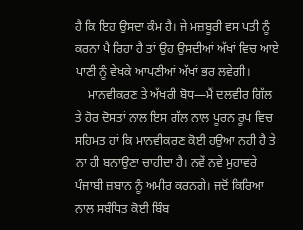ਹੈ ਕਿ ਇਹ ਉਸਦਾ ਕੰਮ ਹੈ। ਜੇ ਮਜ਼ਬੂਰੀ ਵਸ ਪਤੀ ਨੂੰ ਕਰਨਾ ਪੈ ਰਿਹਾ ਹੈ ਤਾਂ ਉਹ ਉਸਦੀਆਂ ਅੱਖਾਂ ਵਿਚ ਆਏ ਪਾਣੀ ਨੂੰ ਵੇਖਕੇ ਆਪਣੀਆਂ ਅੱਖਾਂ ਭਰ ਲਵੇਗੀ।
    ਮਾਨਵੀਕਰਣ ਤੇ ਅੱਖਰੀ ਬੋਧ—ਮੈਂ ਦਲਵੀਰ ਗਿੱਲ ਤੇ ਹੋਰ ਦੋਸਤਾਂ ਨਾਲ ਇਸ ਗੱਲ ਨਾਲ ਪੂਰਨ ਰੂਪ ਵਿਚ ਸਹਿਮਤ ਹਾਂ ਕਿ ਮਾਨਵੀਕਰਣ ਕੋਈ ਹਉਆ ਨਹੀ ਹੈ ਤੇ ਨਾ ਹੀ ਬਨਾਉਣਾ ਚਾਹੀਦਾ ਹੈ। ਨਵੇਂ ਨਵੇ ਮੁਹਾਵਰੇ ਪੰਜਾਬੀ ਜ਼ਬਾਨ ਨੂੰ ਅਮੀਰ ਕਰਨਗੇ। ਜਦੋਂ ਕਿਰਿਆ ਨਾਲ ਸਬੰਧਿਤ ਕੋਈ ਬਿੰਬ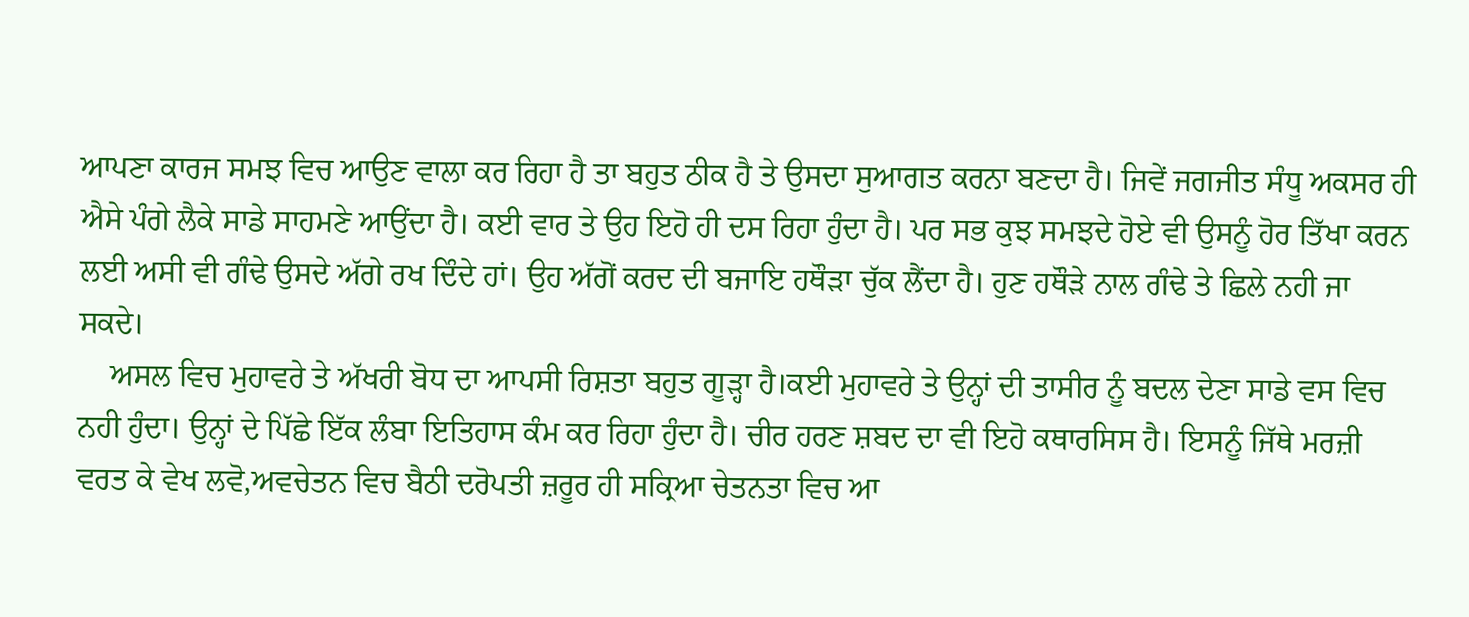ਆਪਣਾ ਕਾਰਜ ਸਮਝ ਵਿਚ ਆਉਣ ਵਾਲਾ ਕਰ ਰਿਹਾ ਹੈ ਤਾ ਬਹੁਤ ਠੀਕ ਹੈ ਤੇ ਉਸਦਾ ਸੁਆਗਤ ਕਰਨਾ ਬਣਦਾ ਹੈ। ਜਿਵੇਂ ਜਗਜੀਤ ਸੰਧੂ ਅਕਸਰ ਹੀ ਐਸੇ ਪੰਗੇ ਲੈਕੇ ਸਾਡੇ ਸਾਹਮਣੇ ਆਉਂਦਾ ਹੈ। ਕਈ ਵਾਰ ਤੇ ਉਹ ਇਹੋ ਹੀ ਦਸ ਰਿਹਾ ਹੁੰਦਾ ਹੈ। ਪਰ ਸਭ ਕੁਝ ਸਮਝਦੇ ਹੋਏ ਵੀ ਉਸਨੂੰ ਹੋਰ ਤਿੱਖਾ ਕਰਨ ਲਈ ਅਸੀ ਵੀ ਗੰਢੇ ਉਸਦੇ ਅੱਗੇ ਰਖ ਦਿੰਦੇ ਹਾਂ। ਉਹ ਅੱਗੋਂ ਕਰਦ ਦੀ ਬਜਾਇ ਹਥੌੜਾ ਚੁੱਕ ਲੈਂਦਾ ਹੈ। ਹੁਣ ਹਥੌੜੇ ਨਾਲ ਗੰਢੇ ਤੇ ਛਿਲੇ ਨਹੀ ਜਾ ਸਕਦੇ।
    ਅਸਲ ਵਿਚ ਮੁਹਾਵਰੇ ਤੇ ਅੱਖਰੀ ਬੋਧ ਦਾ ਆਪਸੀ ਰਿਸ਼ਤਾ ਬਹੁਤ ਗੂੜ੍ਹਾ ਹੈ।ਕਈ ਮੁਹਾਵਰੇ ਤੇ ਉਨ੍ਹਾਂ ਦੀ ਤਾਸੀਰ ਨੂੰ ਬਦਲ ਦੇਣਾ ਸਾਡੇ ਵਸ ਵਿਚ ਨਹੀ ਹੁੰਦਾ। ਉਨ੍ਹਾਂ ਦੇ ਪਿੱਛੇ ਇੱਕ ਲੰਬਾ ਇਤਿਹਾਸ ਕੰਮ ਕਰ ਰਿਹਾ ਹੁੰਦਾ ਹੈ। ਚੀਰ ਹਰਣ ਸ਼ਬਦ ਦਾ ਵੀ ਇਹੋ ਕਥਾਰਸਿਸ ਹੈ। ਇਸਨੂੰ ਜਿੱਥੇ ਮਰਜ਼ੀ ਵਰਤ ਕੇ ਵੇਖ ਲਵੋ,ਅਵਚੇਤਨ ਵਿਚ ਬੈਠੀ ਦਰੋਪਤੀ ਜ਼ਰੂਰ ਹੀ ਸਕ੍ਰਿਆ ਚੇਤਨਤਾ ਵਿਚ ਆ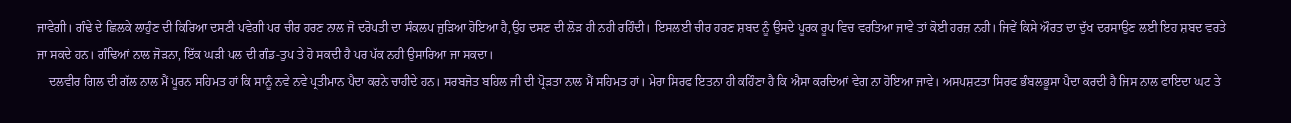ਜਾਵੇਗੀ। ਗੰਢੇ ਦੇ ਛਿਲਕੇ ਲਾਹੁੰਣ ਦੀ ਕਿਰਿਆ ਦਸਣੀ ਪਵੇਗੀ ਪਰ ਚੀਰ ਹਰਣ ਨਾਲ ਜੋ ਦਰੋਪਤੀ ਦਾ ਸੰਕਲਪ ਜੁੜਿਆ ਹੋਇਆ ਹੈ,ਉਹ ਦਸਣ ਦੀ ਲੋੜ ਹੀ ਨਹੀ ਰਹਿੰਦੀ। ਇਸਲਈ ਚੀਰ ਹਰਣ ਸ਼ਬਦ ਨੂੰ ਉਸਦੇ ਪੂਰਕ ਰੂਪ ਵਿਚ ਵਰਤਿਆ ਜਾਵੇ ਤਾਂ ਕੋਈ ਹਰਜ਼ ਨਹੀ। ਜਿਵੇਂ ਕਿਸੇ ਔਰਤ ਦਾ ਦੁੱਖ ਦਰਸਾਉਣ ਲਈ ਇਹ ਸ਼ਬਦ ਵਰਤੇ ਜਾ ਸਕਦੇ ਹਨ। ਗੰਢਿਆਂ ਨਾਲ ਜੋੜਨਾ, ਇੱਕ ਘੜੀ ਪਲ ਦੀ ਗੰਡ-ਤੁਪ ਤੇ ਹੋ ਸਕਦੀ ਹੈ ਪਰ ਪੱਕ ਨਹੀ ਉਸਾਰਿਆ ਜਾ ਸਕਦਾ।
    ਦਲਵੀਰ ਗਿਲ ਦੀ ਗੱਲ ਨਾਲ ਮੈਂ ਪੂਰਨ ਸਹਿਮਤ ਹਾਂ ਕਿ ਸਾਨੂੰ ਨਵੇ ਨਵੇ ਪ੍ਰਤੀਮਾਨ ਪੈਦਾ ਕਰਨੇ ਚਾਹੀਦੇ ਹਨ। ਸਰਬਜੋਤ ਬਹਿਲ ਜੀ ਦੀ ਪ੍ਰੋੜਤਾ ਨਾਲ ਮੈਂ ਸਹਿਮਤ ਹਾਂ। ਮੇਰਾ ਸਿਰਫ ਇਤਨਾ ਹੀ ਕਹਿੰਣਾ ਹੈ ਕਿ ਐਸਾ ਕਰਦਿਆਂ ਵੇਗ ਨਾ ਹੋਇਆ ਜਾਵੇ। ਅਸਪਸ਼ਟਤਾ ਸਿਰਫ ਭੰਬਲਭੂਸਾ ਪੈਦਾ ਕਰਦੀ ਹੈ ਜਿਸ ਨਾਲ ਫਾਇਦਾ ਘਟ ਤੇ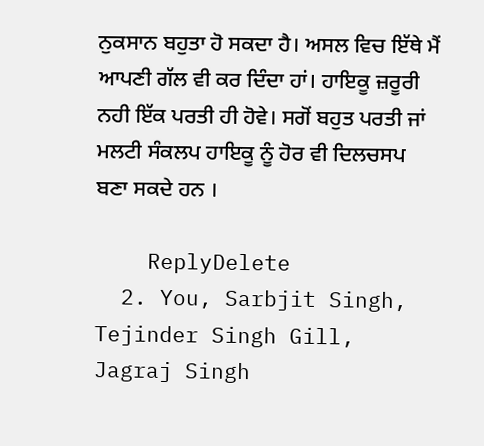ਨੁਕਸਾਨ ਬਹੁਤਾ ਹੋ ਸਕਦਾ ਹੈ। ਅਸਲ ਵਿਚ ਇੱਥੇ ਮੈਂ ਆਪਣੀ ਗੱਲ ਵੀ ਕਰ ਦਿੰਦਾ ਹਾਂ। ਹਾਇਕੂ ਜ਼ਰੂਰੀ ਨਹੀ ਇੱਕ ਪਰਤੀ ਹੀ ਹੋਵੇ। ਸਗੋਂ ਬਹੁਤ ਪਰਤੀ ਜਾਂ ਮਲਟੀ ਸੰਕਲਪ ਹਾਇਕੂ ਨੂੰ ਹੋਰ ਵੀ ਦਿਲਚਸਪ ਬਣਾ ਸਕਦੇ ਹਨ ।

    ReplyDelete
  2. You, Sarbjit Singh, Tejinder Singh Gill, Jagraj Singh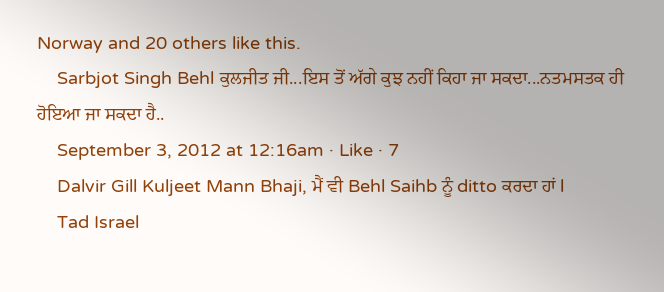Norway and 20 others like this.
    Sarbjot Singh Behl ਕੁਲਜੀਤ ਜੀ...ਇਸ ਤੋਂ ਅੱਗੇ ਕੁਝ ਨਹੀਂ ਕਿਹਾ ਜਾ ਸਕਦਾ...ਨਤਮਸਤਕ ਹੀ ਹੋਇਆ ਜਾ ਸਕਦਾ ਹੈ..
    September 3, 2012 at 12:16am · Like · 7
    Dalvir Gill Kuljeet Mann Bhaji, ਮੈਂ ਵੀ Behl Saihb ਨੂੰ ditto ਕਰਦਾ ਹਾਂ l
    Tad Israel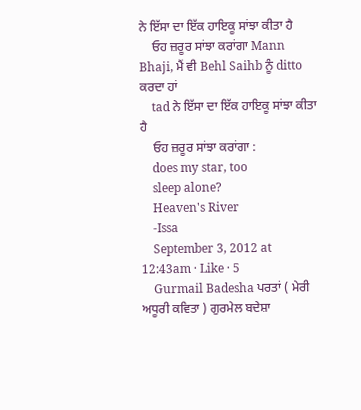ਨੇ ਇੱਸਾ ਦਾ ਇੱਕ ਹਾਇਕੂ ਸਾਂਝਾ ਕੀਤਾ ਹੈ
    ਓਹ ਜ਼ਰੂਰ ਸਾਂਝਾ ਕਰਾਂਗਾ Mann Bhaji, ਮੈਂ ਵੀ Behl Saihb ਨੂੰ ditto ਕਰਦਾ ਹਾਂ
    tad ਨੇ ਇੱਸਾ ਦਾ ਇੱਕ ਹਾਇਕੂ ਸਾਂਝਾ ਕੀਤਾ ਹੈ
    ਓਹ ਜ਼ਰੂਰ ਸਾਂਝਾ ਕਰਾਂਗਾ :
    does my star, too
    sleep alone?
    Heaven's River
    -Issa
    September 3, 2012 at 12:43am · Like · 5
    Gurmail Badesha ਪਰਤਾਂ ( ਮੇਰੀ ਅਧੂਰੀ ਕਵਿਤਾ ) ਗੁਰਮੇਲ ਬਦੇਸ਼ਾ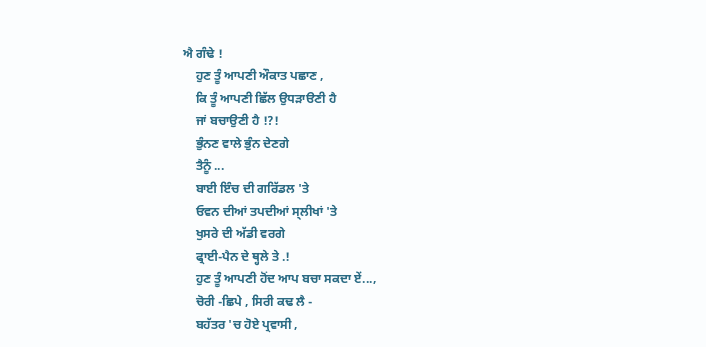ਐ ਗੰਢੇ !
    ਹੁਣ ਤੂੰ ਆਪਣੀ ਔਕਾਤ ਪਛਾਣ ,
    ਕਿ ਤੂੰ ਆਪਣੀ ਛਿੱਲ ਉਧੜਾੳਣੀ ਹੈ
    ਜਾਂ ਬਚਾਉਣੀ ਹੈ !?!
    ਭੁੰਨਣ ਵਾਲੇ ਭੁੰਨ ਦੇਣਗੇ
    ਤੈਨੂੰ ...
    ਬਾਈ ਇੰਚ ਦੀ ਗਰਿੱਡਲ 'ਤੇ
    ਓਵਨ ਦੀਆਂ ਤਪਦੀਆਂ ਸ੍ਲੀਖਾਂ 'ਤੇ
    ਖੁਸਰੇ ਦੀ ਅੱਡੀ ਵਰਗੇ
    ਫ੍ਰਾਈ-ਪੈਨ ਦੇ ਥ੍ਹਲੇ ਤੇ .!
    ਹੁਣ ਤੂੰ ਆਪਣੀ ਹੋਂਦ ਆਪ ਬਚਾ ਸਕਦਾ ਏਂ...,
    ਚੋਰੀ -ਛਿਪੇ , ਸਿਰੀ ਕਢ ਲੈ -
    ਬਹੱਤਰ 'ਚ ਹੋਏ ਪ੍ਰਵਾਸੀ ,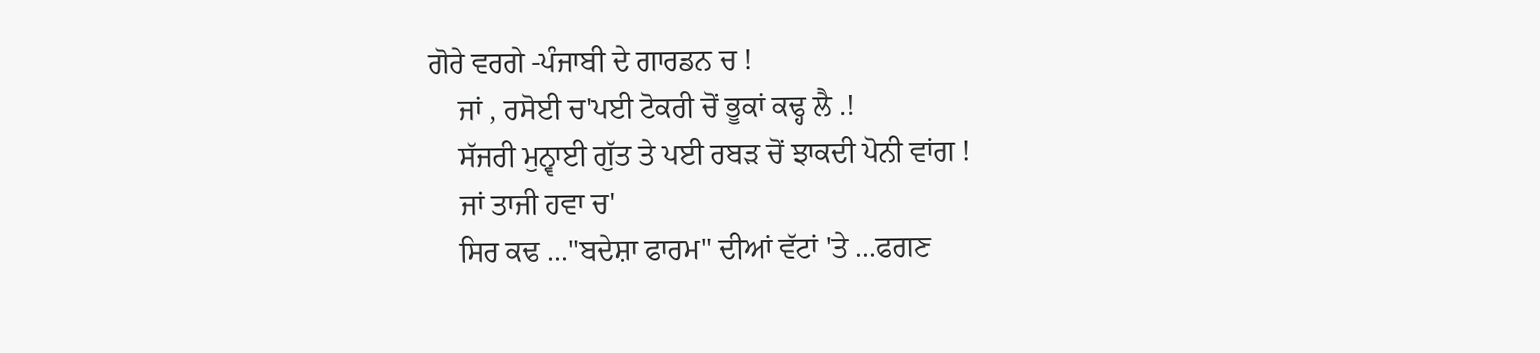ਗੋਰੇ ਵਰਗੇ -ਪੰਜਾਬੀ ਦੇ ਗਾਰਡਨ ਚ !
    ਜਾਂ , ਰਸੋਈ ਚ'ਪਈ ਟੋਕਰੀ ਚੋਂ ਭੂਕਾਂ ਕਢ੍ਹ ਲੈ .!
    ਸੱਜਰੀ ਮੁਨ੍ਵਾਈ ਗੁੱਤ ਤੇ ਪਈ ਰਬੜ ਚੋਂ ਝਾਕਦੀ ਪੋਨੀ ਵਾਂਗ !
    ਜਾਂ ਤਾਜੀ ਹਵਾ ਚ'
    ਸਿਰ ਕਢ ..."ਬਦੇਸ਼ਾ ਫਾਰਮ" ਦੀਆਂ ਵੱਟਾਂ 'ਤੇ ...ਫਗਣ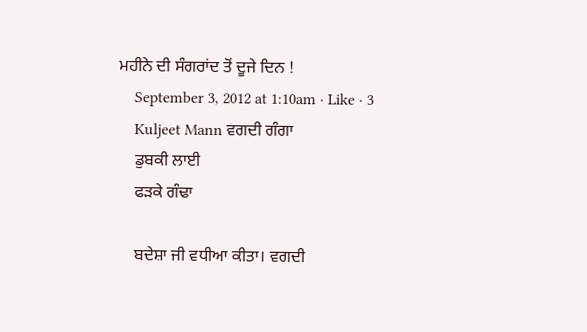ਮਹੀਨੇ ਦੀ ਸੰਗਰਾਂਦ ਤੋਂ ਦੂਜੇ ਦਿਨ !
    September 3, 2012 at 1:10am · Like · 3
    Kuljeet Mann ਵਗਦੀ ਗੰਗਾ
    ਡੁਬਕੀ ਲਾਈ
    ਫੜਕੇ ਗੰਢਾ

    ਬਦੇਸ਼ਾ ਜੀ ਵਧੀਆ ਕੀਤਾ। ਵਗਦੀ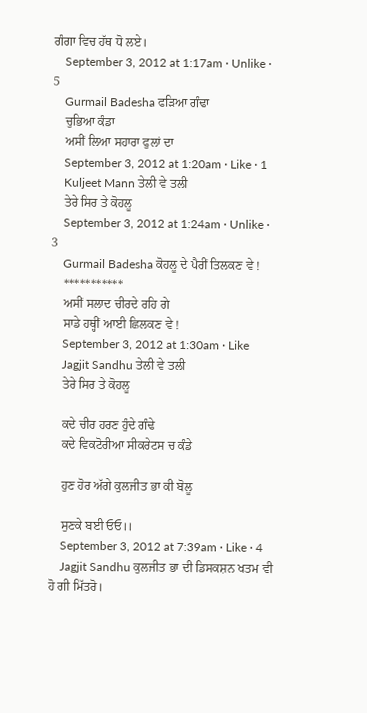ਗੰਗਾ ਵਿਚ ਹੱਥ ਧੋ ਲਏ।
    September 3, 2012 at 1:17am · Unlike · 5
    Gurmail Badesha ਫੜਿਆ ਗੰਢਾ
    ਚੁਭਿਆ ਕੰਡਾ
    ਅਸੀਂ ਲਿਆ ਸਹਾਰਾ ਫੁਲਾਂ ਦਾ
    September 3, 2012 at 1:20am · Like · 1
    Kuljeet Mann ਤੇਲੀ ਵੇ ਤਲੀ
    ਤੇਰੇ ਸਿਰ ਤੇ ਕੋਹਲੂ
    September 3, 2012 at 1:24am · Unlike · 3
    Gurmail Badesha ਕੋਹਲੂ ਦੇ ਪੈਰੀਂ ਤਿਲਕਣ ਵੇ !
    ***********
    ਅਸੀਂ ਸਲਾਦ ਚੀਰਦੇ ਰਹਿ ਗੇ
    ਸਾਡੇ ਹਥ੍ਹੀਂ ਆਈ ਛਿਲਕਣ ਵੇ !
    September 3, 2012 at 1:30am · Like
    Jagjit Sandhu ਤੇਲੀ ਵੇ ਤਲੀ
    ਤੇਰੇ ਸਿਰ ਤੇ ਕੋਹਲੂ

    ਕਦੇ ਚੀਰ ਹਰਣ ਹੁੰਦੇ ਗੰਢੇ
    ਕਦੇ ਵਿਕਟੋਰੀਆ ਸੀਕਰੇਟਸ ਚ ਕੰਡੇ

    ਹੁਣ ਹੋਰ ਅੱਗੇ ਕੁਲਜੀਤ ਭਾ ਕੀ ਬੋਲੂ

    ਸੁਣਕੇ ਬਈ ਓਓ।।
    September 3, 2012 at 7:39am · Like · 4
    Jagjit Sandhu ਕੁਲਜੀਤ ਭਾ ਦੀ ਡਿਸਕਸ਼ਨ ਖਤਮ ਵੀ ਹੋ ਗੀ ਮਿੱਤਰੋ।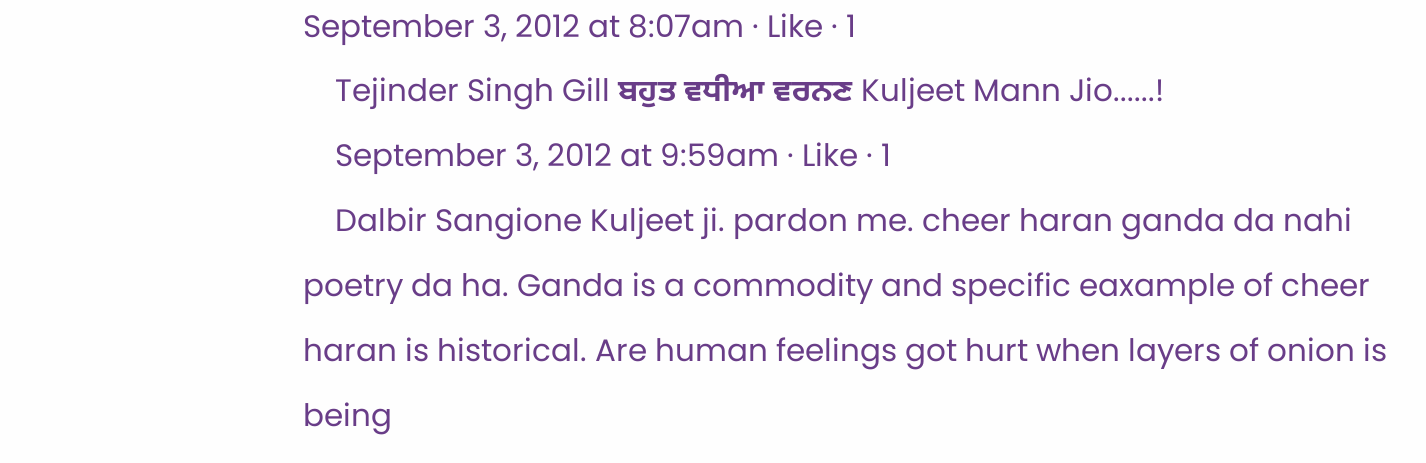September 3, 2012 at 8:07am · Like · 1
    Tejinder Singh Gill ਬਹੁਤ ਵਧੀਆ ਵਰਨਣ Kuljeet Mann Jio......!
    September 3, 2012 at 9:59am · Like · 1
    Dalbir Sangione Kuljeet ji. pardon me. cheer haran ganda da nahi poetry da ha. Ganda is a commodity and specific eaxample of cheer haran is historical. Are human feelings got hurt when layers of onion is being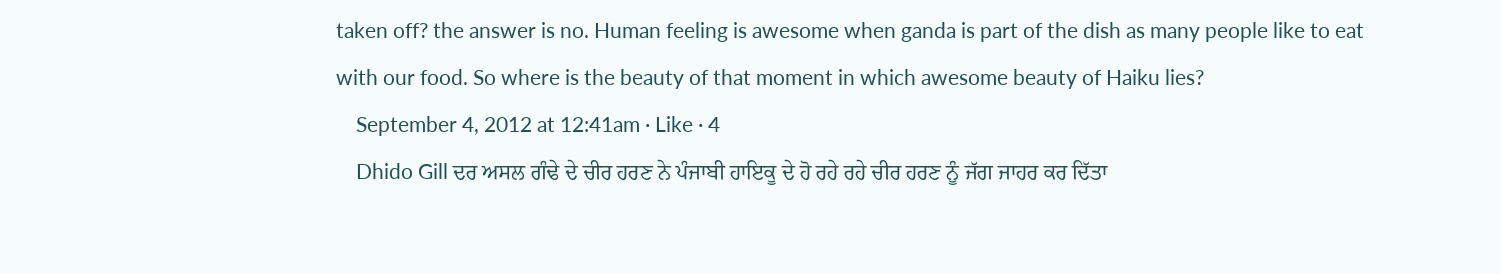taken off? the answer is no. Human feeling is awesome when ganda is part of the dish as many people like to eat with our food. So where is the beauty of that moment in which awesome beauty of Haiku lies?
    September 4, 2012 at 12:41am · Like · 4
    Dhido Gill ਦਰ ਅਸਲ ਗੰਢੇ ਦੇ ਚੀਰ ਹਰਣ ਨੇ ਪੰਜਾਬੀ ਹਾਇਕੂ ਦੇ ਹੋ ਰਹੇ ਰਹੇ ਚੀਰ ਹਰਣ ਨੂੰ ਜੱਗ ਜਾਹਰ ਕਰ ਦਿੱਤਾ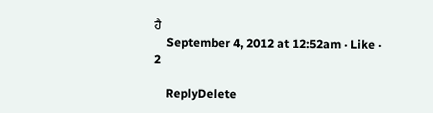ਹੈ
    September 4, 2012 at 12:52am · Like · 2

    ReplyDelete